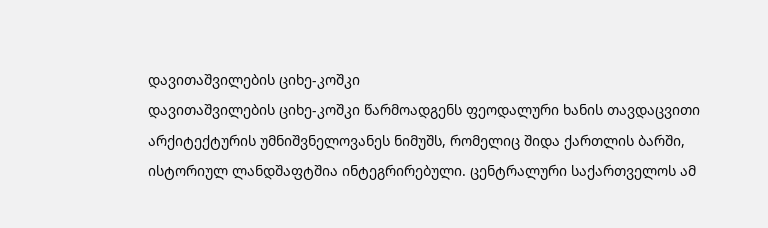დავითაშვილების ციხე-კოშკი
დავითაშვილების ციხე-კოშკი წარმოადგენს ფეოდალური ხანის თავდაცვითი არქიტექტურის უმნიშვნელოვანეს ნიმუშს, რომელიც შიდა ქართლის ბარში, ისტორიულ ლანდშაფტშია ინტეგრირებული. ცენტრალური საქართველოს ამ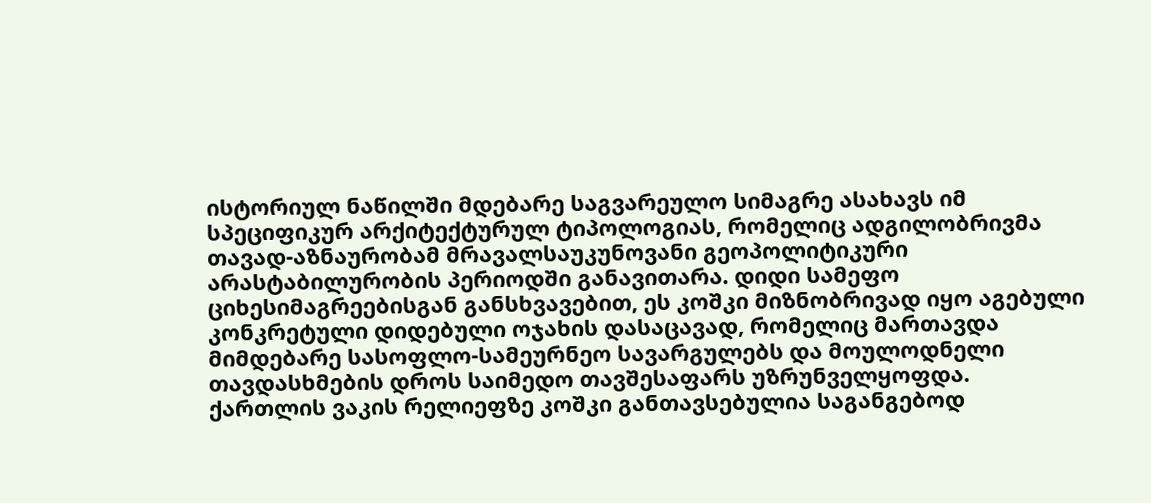ისტორიულ ნაწილში მდებარე საგვარეულო სიმაგრე ასახავს იმ სპეციფიკურ არქიტექტურულ ტიპოლოგიას, რომელიც ადგილობრივმა თავად-აზნაურობამ მრავალსაუკუნოვანი გეოპოლიტიკური არასტაბილურობის პერიოდში განავითარა. დიდი სამეფო ციხესიმაგრეებისგან განსხვავებით, ეს კოშკი მიზნობრივად იყო აგებული კონკრეტული დიდებული ოჯახის დასაცავად, რომელიც მართავდა მიმდებარე სასოფლო-სამეურნეო სავარგულებს და მოულოდნელი თავდასხმების დროს საიმედო თავშესაფარს უზრუნველყოფდა.
ქართლის ვაკის რელიეფზე კოშკი განთავსებულია საგანგებოდ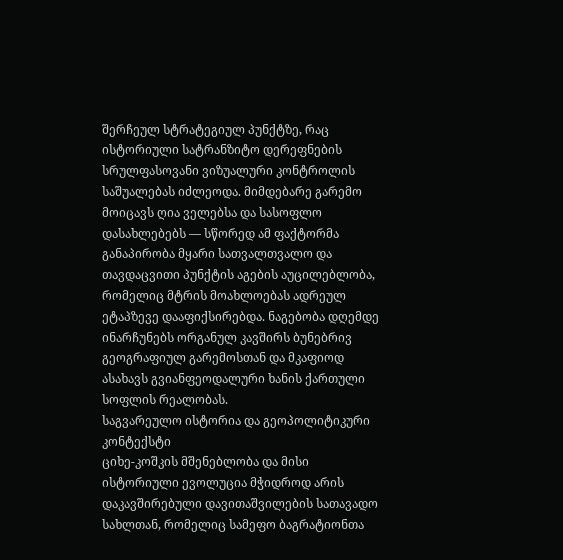შერჩეულ სტრატეგიულ პუნქტზე, რაც ისტორიული სატრანზიტო დერეფნების სრულფასოვანი ვიზუალური კონტროლის საშუალებას იძლეოდა. მიმდებარე გარემო მოიცავს ღია ველებსა და სასოფლო დასახლებებს — სწორედ ამ ფაქტორმა განაპირობა მყარი სათვალთვალო და თავდაცვითი პუნქტის აგების აუცილებლობა, რომელიც მტრის მოახლოებას ადრეულ ეტაპზევე დააფიქსირებდა. ნაგებობა დღემდე ინარჩუნებს ორგანულ კავშირს ბუნებრივ გეოგრაფიულ გარემოსთან და მკაფიოდ ასახავს გვიანფეოდალური ხანის ქართული სოფლის რეალობას.
საგვარეულო ისტორია და გეოპოლიტიკური კონტექსტი
ციხე-კოშკის მშენებლობა და მისი ისტორიული ევოლუცია მჭიდროდ არის დაკავშირებული დავითაშვილების სათავადო სახლთან, რომელიც სამეფო ბაგრატიონთა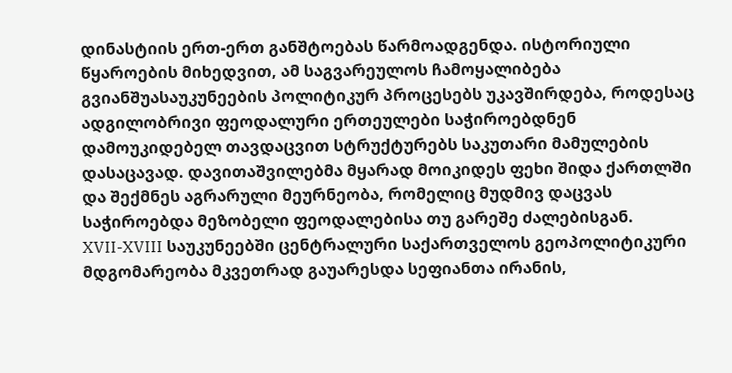დინასტიის ერთ-ერთ განშტოებას წარმოადგენდა. ისტორიული წყაროების მიხედვით, ამ საგვარეულოს ჩამოყალიბება გვიანშუასაუკუნეების პოლიტიკურ პროცესებს უკავშირდება, როდესაც ადგილობრივი ფეოდალური ერთეულები საჭიროებდნენ დამოუკიდებელ თავდაცვით სტრუქტურებს საკუთარი მამულების დასაცავად. დავითაშვილებმა მყარად მოიკიდეს ფეხი შიდა ქართლში და შექმნეს აგრარული მეურნეობა, რომელიც მუდმივ დაცვას საჭიროებდა მეზობელი ფეოდალებისა თუ გარეშე ძალებისგან.
XVII-XVIII საუკუნეებში ცენტრალური საქართველოს გეოპოლიტიკური მდგომარეობა მკვეთრად გაუარესდა სეფიანთა ირანის,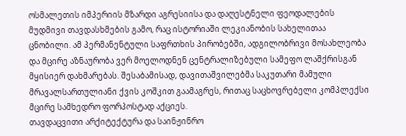ოსმალეთის იმპერიის მზარდი აგრესიისა და დაღესტნელი ფეოდალების მუდმივი თავდასხმების გამო, რაც ისტორიაში ლეკიანობის სახელითაა ცნობილი. ამ პერმანენტული საფრთხის პირობებში, ადგილობრივი მოსახლეობა და მცირე აზნაურობა ვერ მოელოდნენ ცენტრალიზებული სამეფო ლაშქრისგან მყისიერ დახმარებას. შესაბამისად, დავითაშვილებმა საკუთარი მამული მრავალსართულიანი ქვის კოშკით გაამაგრეს, რითაც საცხოვრებელი კომპლექსი მცირე სამხედრო ფორპოსტად აქციეს.
თავდაცვითი არქიტექტურა და საინჟინრო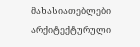მახასიათებლები
არქიტექტურული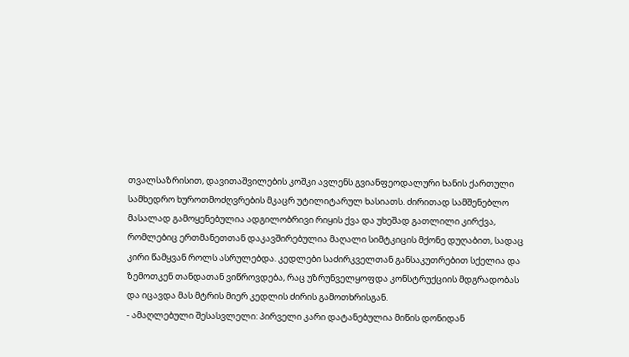თვალსაზრისით, დავითაშვილების კოშკი ავლენს გვიანფეოდალური ხანის ქართული სამხედრო ხუროთმოძღვრების მკაცრ უტილიტარულ ხასიათს. ძირითად სამშენებლო მასალად გამოყენებულია ადგილობრივი რიყის ქვა და უხეშად გათლილი კირქვა, რომლებიც ერთმანეთთან დაკავშირებულია მაღალი სიმტკიცის მქონე დუღაბით, სადაც კირი წამყვან როლს ასრულებდა. კედლები საძირკველთან განსაკუთრებით სქელია და ზემოთკენ თანდათან ვიწროვდება, რაც უზრუნველყოფდა კონსტრუქციის მდგრადობას და იცავდა მას მტრის მიერ კედლის ძირის გამოთხრისგან.
- ამაღლებული შესასვლელი: პირველი კარი დატანებულია მიწის დონიდან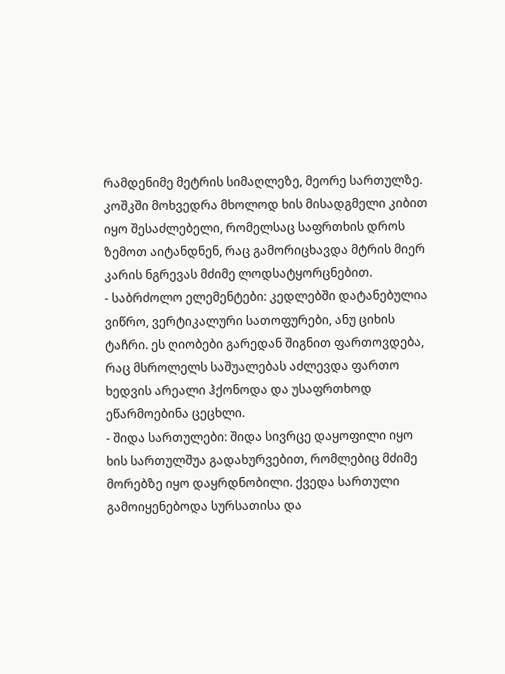რამდენიმე მეტრის სიმაღლეზე, მეორე სართულზე. კოშკში მოხვედრა მხოლოდ ხის მისადგმელი კიბით იყო შესაძლებელი, რომელსაც საფრთხის დროს ზემოთ აიტანდნენ, რაც გამორიცხავდა მტრის მიერ კარის ნგრევას მძიმე ლოდსატყორცნებით.
- საბრძოლო ელემენტები: კედლებში დატანებულია ვიწრო, ვერტიკალური სათოფურები, ანუ ციხის ტაჩრი. ეს ღიობები გარედან შიგნით ფართოვდება, რაც მსროლელს საშუალებას აძლევდა ფართო ხედვის არეალი ჰქონოდა და უსაფრთხოდ ეწარმოებინა ცეცხლი.
- შიდა სართულები: შიდა სივრცე დაყოფილი იყო ხის სართულშუა გადახურვებით, რომლებიც მძიმე მორებზე იყო დაყრდნობილი. ქვედა სართული გამოიყენებოდა სურსათისა და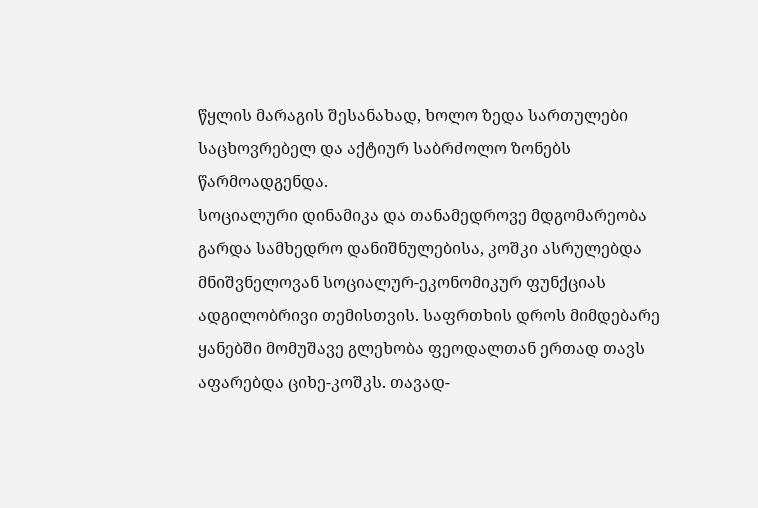წყლის მარაგის შესანახად, ხოლო ზედა სართულები საცხოვრებელ და აქტიურ საბრძოლო ზონებს წარმოადგენდა.
სოციალური დინამიკა და თანამედროვე მდგომარეობა
გარდა სამხედრო დანიშნულებისა, კოშკი ასრულებდა მნიშვნელოვან სოციალურ-ეკონომიკურ ფუნქციას ადგილობრივი თემისთვის. საფრთხის დროს მიმდებარე ყანებში მომუშავე გლეხობა ფეოდალთან ერთად თავს აფარებდა ციხე-კოშკს. თავად-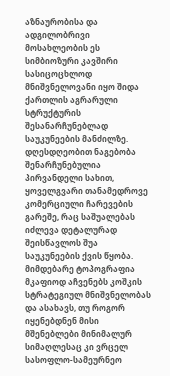აზნაურობისა და ადგილობრივი მოსახლეობის ეს სიმბიოზური კავშირი სასიცოცხლოდ მნიშვნელოვანი იყო შიდა ქართლის აგრარული სტრუქტურის შესანარჩუნებლად საუკუნეების მანძილზე.
დღესდღეობით ნაგებობა შენარჩუნებულია პირვანდელი სახით, ყოველგვარი თანამედროვე კომერციული ჩარევების გარეშე, რაც საშუალებას იძლევა დეტალურად შეისწავლოს შუა საუკუნეების ქვის წყობა. მიმდებარე ტოპოგრაფია მკაფიოდ აჩვენებს კოშკის სტრატეგიულ მნიშვნელობას და ასახავს, თუ როგორ იყენებდნენ მისი მშენებლები მინიმალურ სიმაღლესაც კი ვრცელ სასოფლო-სამეურნეო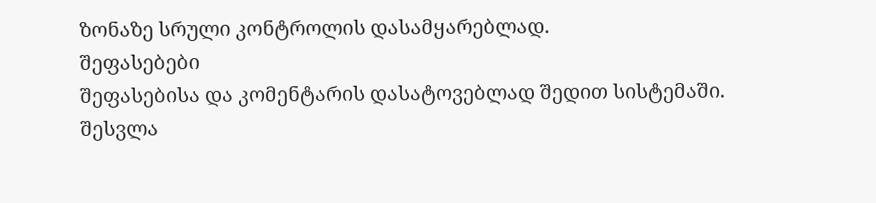ზონაზე სრული კონტროლის დასამყარებლად.
შეფასებები
შეფასებისა და კომენტარის დასატოვებლად შედით სისტემაში. შესვლა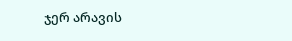ჯერ არავის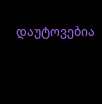დაუტოვებია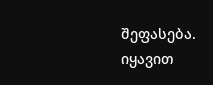შეფასება. იყავით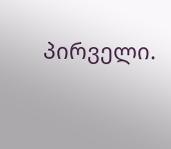პირველი.